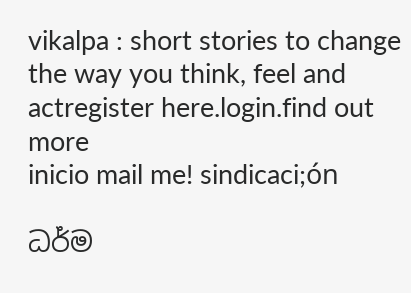vikalpa : short stories to change the way you think, feel and actregister here.login.find out more
inicio mail me! sindicaci;ón

ධර්ම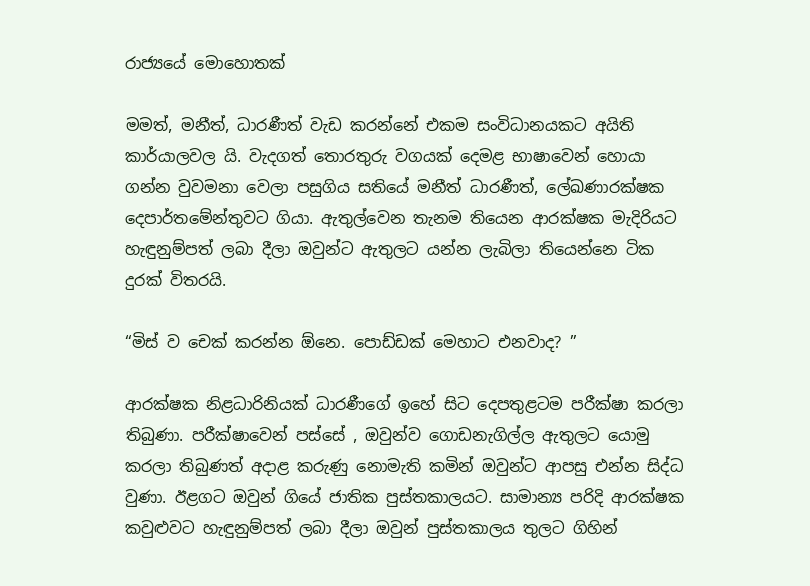රාජ්‍යයේ මොහොතක්

මමත්, මනීත්, ධාරණීත් වැඩ කරන්නේ එකම සංවිධානයකට අයිති කාර්යාලවල යි. වැදගත් තොරතුරු වගයක් දෙමළ භාෂාවෙන් හොයා ගන්න වුවමනා වෙලා පසුගිය සතියේ මනීත් ධාරණීත්, ලේඛණාරක්ෂක දෙපාර්තමේන්තුවට ගියා. ඇතුල්වෙන තැනම තියෙන ආරක්ෂක මැදිරියට හැඳුනුම්පත් ලබා දීලා ඔවුන්ට ඇතුලට යන්න ලැබිලා තියෙන්නෙ ටික දුරක් විතරයි.

“මිස් ව චෙක් කරන්න ඕනෙ. පොඩ්ඩක් මෙහාට එනවාද? ”

ආරක්ෂක නිළධාරිනියක් ධාරණීගේ ඉහේ සිට දෙපතුළටම පරීක්ෂා කරලා තිබුණා. පරීක්ෂාවෙන් පස්සේ , ඔවුන්ව ගොඩනැගිල්ල ඇතුලට යොමු කරලා තිබුණත් අදාළ කරුණු නොමැති කමින් ඔවුන්ට ආපසු එන්න සිද්ධ වුණා. ඊළගට ඔවුන් ගියේ ජාතික පුස්තකාලයට. සාමාන්‍ය පරිදි ආරක්ෂක කවුළුවට හැඳුනුම්පත් ලබා දීලා ඔවුන් පුස්තකාලය තුලට ගිහින්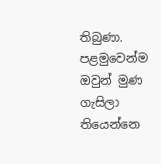තිබුණා. පළමුවෙන්ම ඔවුන් මුණ ගැසිලා තියෙන්නෙ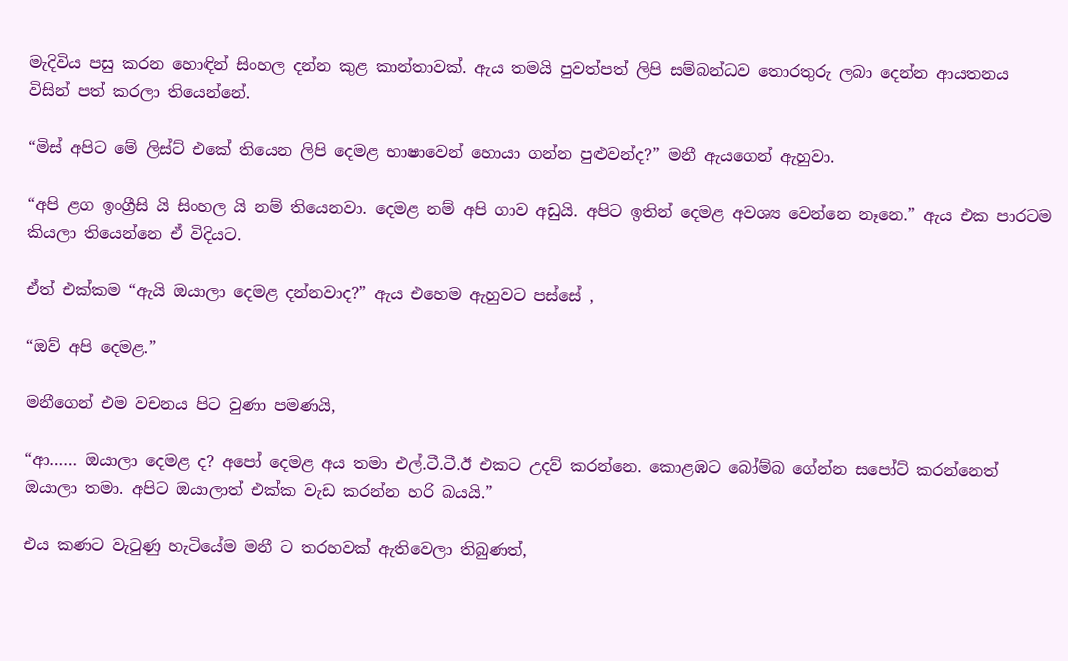මැදිවිය පසු කරන හොඳින් සිංහල දන්න කුළ කාන්තාවක්. ඇය තමයි පුවත්පත් ලිපි සම්බන්ධව තොරතුරු ලබා දෙන්න ආයතනය විසින් පත් කරලා තියෙන්නේ.

“මිස් අපිට මේ ලිස්ට් එකේ තියෙන ලිපි දෙමළ භාෂාවෙන් හොයා ගන්න පුළුවන්ද?” මනී ඇයගෙන් ඇහුවා.

“අපි ළග ඉංග්‍රීසි යි සිංහල යි නම් තියෙනවා. දෙමළ නම් අපි ගාව අඩුයි. අපිට ඉතින් දෙමළ අවශ්‍ය වෙන්නෙ නෑනෙ.” ඇය එක පාරටම කියලා තියෙන්නෙ ඒ විදියට.

ඒත් එක්කම “ඇයි ඔයාලා දෙමළ දන්නවාද?” ඇය එහෙම ඇහුවට පස්සේ ,

“ඔව් අපි දෙමළ.”

මනීගෙන් එම වචනය පිට වුණා පමණයි,

“ආ…… ඔයාලා දෙමළ ද? අපෝ දෙමළ අය තමා එල්.ටී.ටී.ඊ එකට උදව් කරන්නෙ. කොළඹට බෝම්බ ගේන්න සපෝට් කරන්නෙත් ඔයාලා තමා. අපිට ඔයාලාත් එක්ක වැඩ කරන්න හරි බයයි.”

එය කණට වැටුණු හැටියේම මනී ට තරහවක් ඇතිවෙලා තිබුණත්,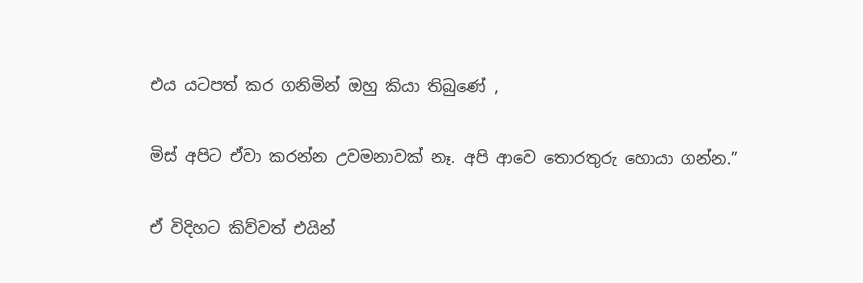එය යටපත් කර ගනිමින් ඔහු කියා තිබුණේ ,

මිස් අපිට ඒවා කරන්න උවමනාවක් නෑ. අපි ආවෙ තොරතුරු හොයා ගන්න.”

ඒ විදිහට කිව්වත් එයින්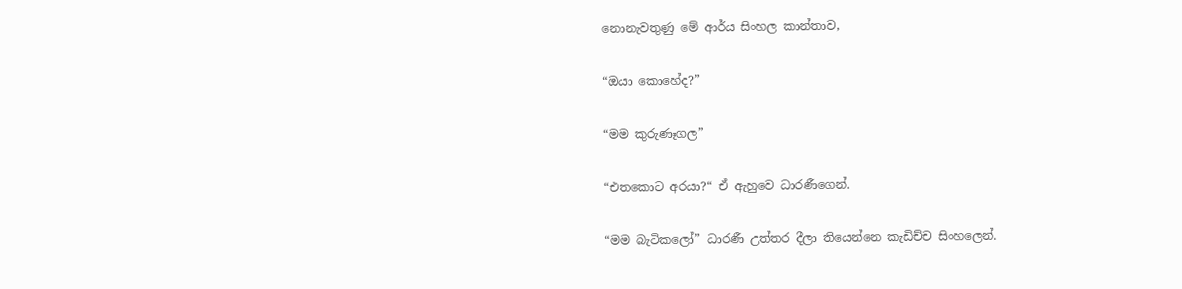නොනැවතුණු මේ ආර්ය සිංහල කාන්තාව,

“ඔයා කොහේද?”

“මම කුරුණෑගල”

“එතකොට අරයා?“ ඒ ඇහුවෙ ධාරණීගෙන්.

“මම බැටිකලෝ” ධාරණී උත්තර දීලා තියෙන්නෙ කැඩිච්ච සිංහලෙන්.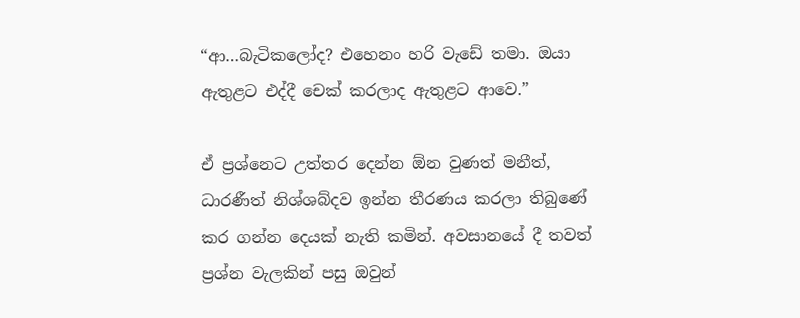“ආ…බැටිකලෝද? එහෙනං හරි වැඩේ තමා. ඔයා ඇතුළට එද්දී චෙක් කරලාද ඇතුළට ආවෙ.”

ඒ ප්‍රශ්නෙට උත්තර දෙන්න ඕන වුණත් මනීත්, ධාරණීත් නිශ්ශබ්දව ඉන්න තීරණය කරලා තිබුණේ කර ගන්න දෙයක් නැති කමින්. අවසානයේ දී තවත් ප්‍රශ්න වැලකින් පසු ඔවුන්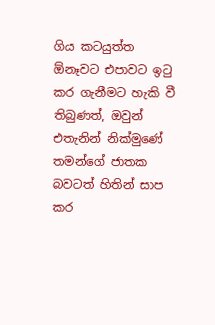ගිය කටයුත්ත ඕනෑවට එපාවට ඉටු කර ගැනීමට හැකි වී තිබුණත්, ඔවුන් එතැනින් නික්මුණේ තමන්ගේ ජාතක බවටත් හිතින් සාප කර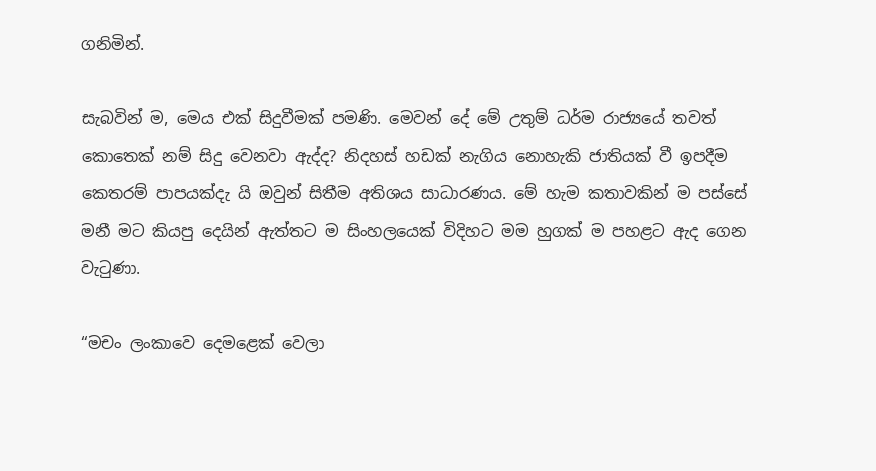ගනිමින්.

සැබවින් ම, මෙය එක් සිදුවීමක් පමණි. මෙවන් දේ මේ උතුම් ධර්ම රාජ්‍යයේ තවත් කොතෙක් නම් සිදු වෙනවා ඇද්ද? නිදහස් හඩක් නැගිය නොහැකි ජාතියක් වී ඉපදීම කෙතරම් පාපයක්දැ යි ඔවුන් සිතීම අතිශය සාධාරණය. මේ හැම කතාවකින් ම පස්සේ මනී මට කියපු දෙයින් ඇත්තට ම සිංහලයෙක් විදිහට මම හුගක් ම පහළට ඇද ගෙන වැටුණා.

“මචං ලංකාවෙ දෙමළෙක් වෙලා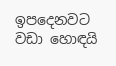ඉපදෙනවට වඩා හොඳයි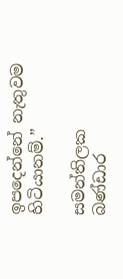ඉපදෙන්නේ නැතුවම හිටියානම්.”

සමන්තිලක බණ්ඩාර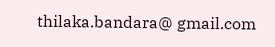thilaka.bandara@ gmail.com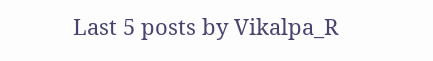Last 5 posts by Vikalpa_R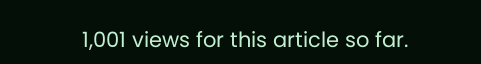1,001 views for this article so far.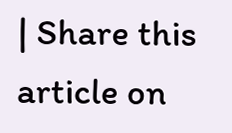| Share this article on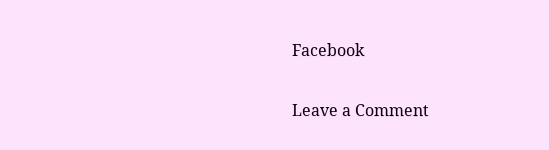Facebook

Leave a Comment